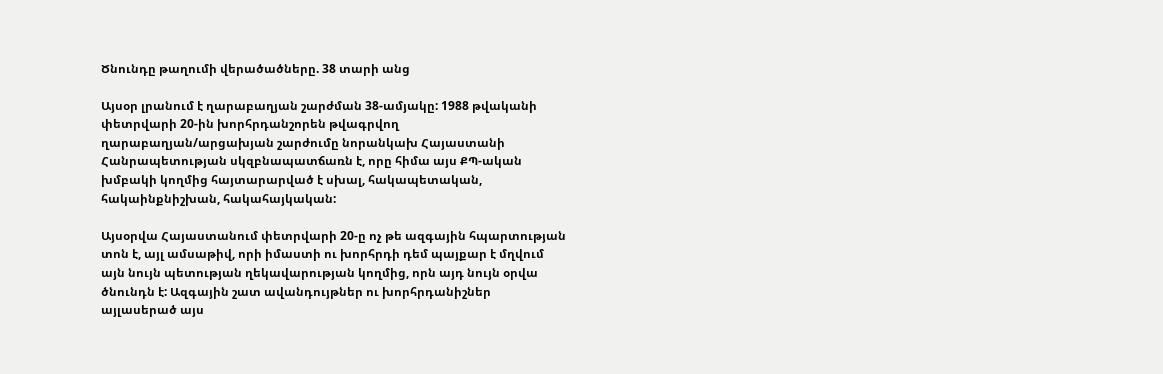Ծնունդը թաղումի վերածածները. 38 տարի անց

Այսօր լրանում է ղարաբաղյան շարժման 38-ամյակը: 1988 թվականի փետրվարի 20-ին խորհրդանշորեն թվագրվող ղարաբաղյան/արցախյան շարժումը նորանկախ Հայաստանի Հանրապետության սկզբնապատճառն է, որը հիմա այս ՔՊ-ական խմբակի կողմից հայտարարված է սխալ, հակապետական, հակաինքնիշխան, հակահայկական:

Այսօրվա Հայաստանում փետրվարի 20-ը ոչ թե ազգային հպարտության տոն է, այլ ամսաթիվ, որի իմաստի ու խորհրդի դեմ պայքար է մղվում այն նույն պետության ղեկավարության կողմից, որն այդ նույն օրվա ծնունդն է: Ազգային շատ ավանդույթներ ու խորհրդանիշներ այլասերած այս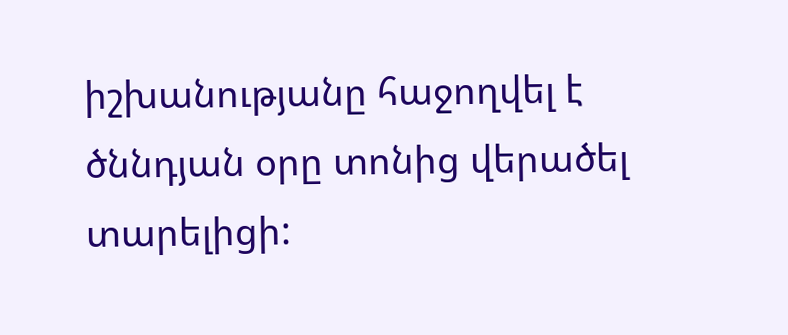իշխանությանը հաջողվել է ծննդյան օրը տոնից վերածել տարելիցի: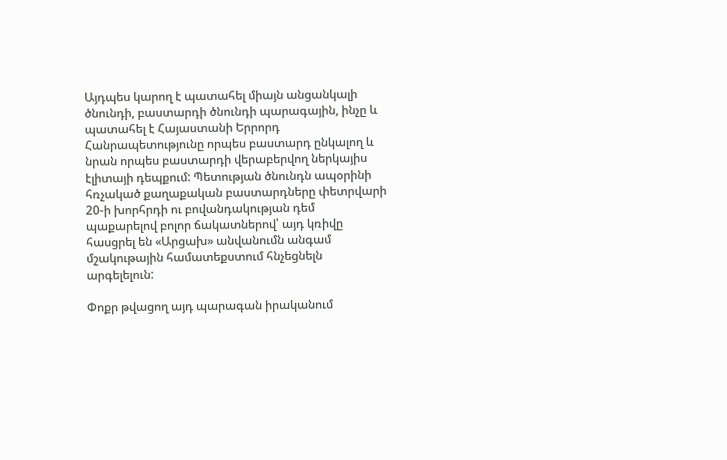Այդպես կարող է պատահել միայն անցանկալի ծնունդի, բաստարդի ծնունդի պարագային, ինչը և պատահել է Հայաստանի Երրորդ Հանրապետությունը որպես բաստարդ ընկալող և նրան որպես բաստարդի վերաբերվող ներկայիս էլիտայի դեպքում: Պետության ծնունդն ապօրինի հռչակած քաղաքական բաստարդները փետրվարի 20-ի խորհրդի ու բովանդակության դեմ պաքարելով բոլոր ճակատներով՝ այդ կռիվը հասցրել են «Արցախ» անվանումն անգամ մշակութային համատեքստում հնչեցնելն արգելելուն:

Փոքր թվացող այդ պարագան իրականում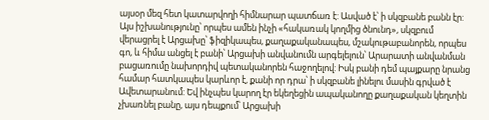այսօր մեզ հետ կատարվողի հիմնարար պատճառ է: Ասված է՝ ի սկզբանե բանն էր: Այս իշխանությունը՝ որպես ամեն ինչի «հակառակ կողմից ծնունդ», սկզբում վերացրել է Արցախը՝ ֆիզիկապես, քաղաքականապես, մշակութաբանորեն, որպես գո, և հիմա անցել է բանի՝ Արցախի անվանումն արգելելուն՝ Արարատի անվանման բացառումը նախորդիվ պետականորեն հաջողելով: Իսկ բանի դեմ պայքարը նրանց համար հատկապես կարևոր է, քանի որ դրա՝ ի սկզբանե լինելու մասին գրված է Ավետարանում: Եվ ինչպես կարող էր եկեղեցին ապականողը քաղաքական կեղտին չխառնել բանը, այս դեպքում՝ Արցախի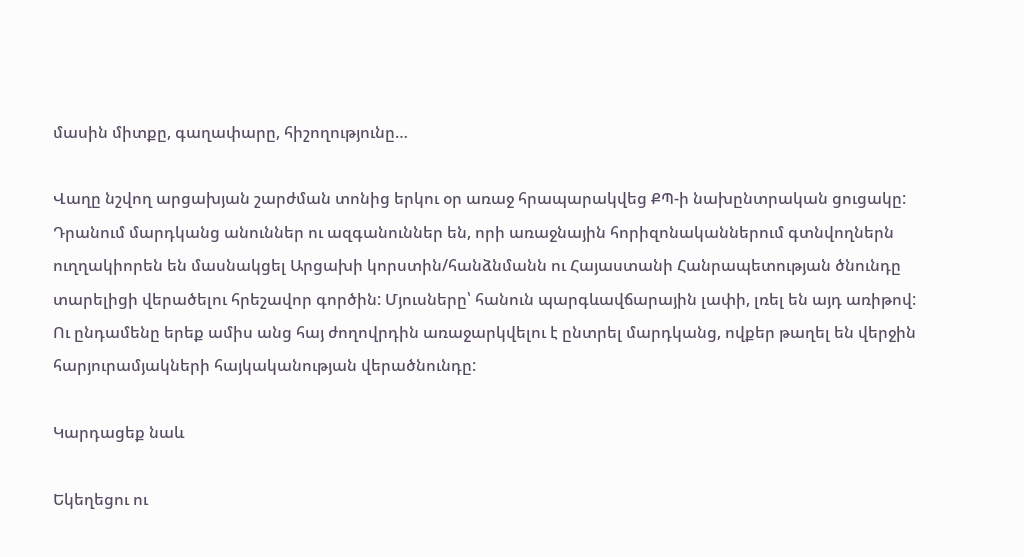մասին միտքը, գաղափարը, հիշողությունը…

Վաղը նշվող արցախյան շարժման տոնից երկու օր առաջ հրապարակվեց ՔՊ-ի նախընտրական ցուցակը: Դրանում մարդկանց անուններ ու ազգանուններ են, որի առաջնային հորիզոնականներում գտնվողներն ուղղակիորեն են մասնակցել Արցախի կորստին/հանձնմանն ու Հայաստանի Հանրապետության ծնունդը տարելիցի վերածելու հրեշավոր գործին: Մյուսները՝ հանուն պարգևավճարային լափի, լռել են այդ առիթով: Ու ընդամենը երեք ամիս անց հայ ժողովրդին առաջարկվելու է ընտրել մարդկանց, ովքեր թաղել են վերջին հարյուրամյակների հայկականության վերածնունդը:

Կարդացեք նաև

Եկեղեցու ու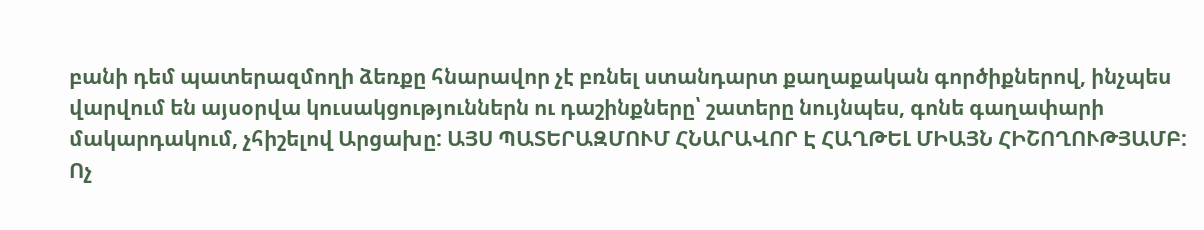բանի դեմ պատերազմողի ձեռքը հնարավոր չէ բռնել ստանդարտ քաղաքական գործիքներով, ինչպես վարվում են այսօրվա կուսակցություններն ու դաշինքները՝ շատերը նույնպես, գոնե գաղափարի մակարդակում, չհիշելով Արցախը: ԱՅՍ ՊԱՏԵՐԱԶՄՈՒՄ ՀՆԱՐԱՎՈՐ Է ՀԱՂԹԵԼ ՄԻԱՅՆ ՀԻՇՈՂՈՒԹՅԱՄԲ: Ոչ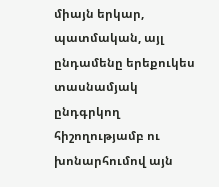միայն երկար, պատմական, այլ ընդամենը երեքուկես տասնամյակ ընդգրկող հիշողությամբ ու խոնարհումով այն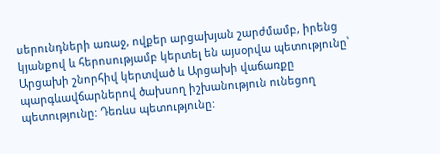սերունդների առաջ, ովքեր արցախյան շարժմամբ, իրենց կյանքով և հերոսությամբ կերտել են այսօրվա պետությունը՝ Արցախի շնորհիվ կերտված և Արցախի վաճառքը պարգևավճարներով ծախսող իշխանություն ունեցող պետությունը: Դեռևս պետությունը: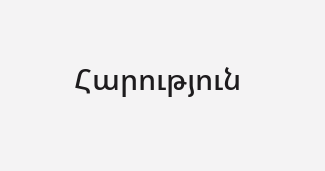Հարություն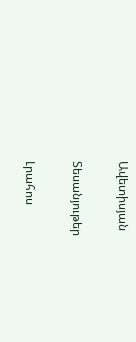Ավետիսյան

Տեսանյութեր

Լրահոս